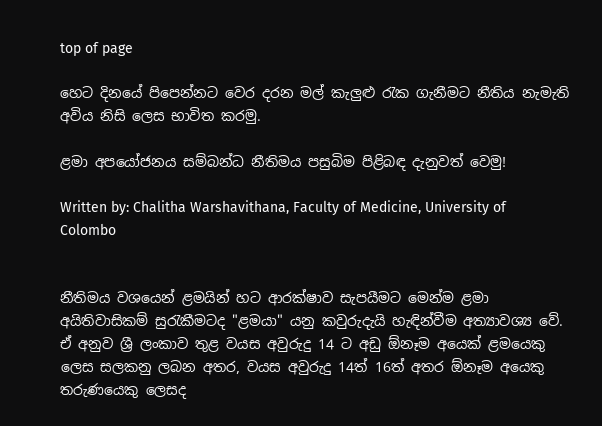top of page

හෙට දිනයේ පිපෙන්නට වෙර දරන මල් කැලුළු රැක ගැනීමට නීතිය නැමැති අවිය නිසි ලෙස භාවිත කරමු.

ළමා අපයෝජනය සම්බන්ධ නීතිමය පසුබිම පිළිබඳ දැනුවත් වෙමු!

Written by: Chalitha Warshavithana, Faculty of Medicine, University of Colombo


නීතිමය වශයෙන් ළමයින් හට ආරක්ෂාව සැපයීමට මෙන්ම ළමා අයිතිවාසිකම් සුරැකීමටද "ළමයා" යනු කවුරුදැයි හැඳින්වීම අත්‍යාවශ්‍ය වේ. ඒ අනුව ශ්‍රී ලංකාව තුළ වයස අවුරුදු 14 ට අඩු ඕනෑම අයෙක් ළමයෙකු ලෙස සලකනු ලබන අතර, වයස අවුරුදු 14ත් 16ත් අතර ඕනෑම අයෙකු තරුණයෙකු ලෙසද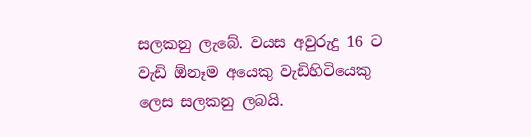සලකනු ලැබේ. වයස අවුරුදු 16 ට වැඩි ඕනෑම අයෙකු වැඩිහිටියෙකු ලෙස සලකනු ලබයි.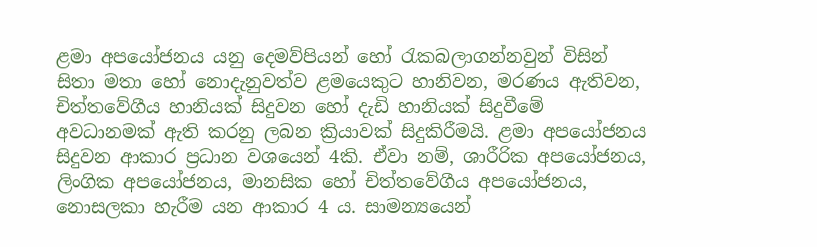ළමා අපයෝජනය යනු දෙමව්පියන් හෝ රැකබලාගන්නවුන් විසින් සිතා මතා හෝ නොදැනුවත්ව ළමයෙකුට හානිවන, මරණය ඇතිවන, චිත්තවේගීය හානියක් සිදුවන හෝ දැඩි හානියක් සිදුවීමේ අවධානමක් ඇති කරනු ලබන ක්‍රියාවක් සිදුකිරීමයි. ළමා අපයෝජනය සිදුවන ආකාර ප්‍රධාන වශයෙන් 4කි. ඒවා නම්, ශාරීරික අපයෝජනය, ලිංගික අපයෝජනය, මානසික හෝ චිත්තවේගීය අපයෝජනය, නොසලකා හැරීම යන ආකාර 4 ය. සාමන්‍යයෙන්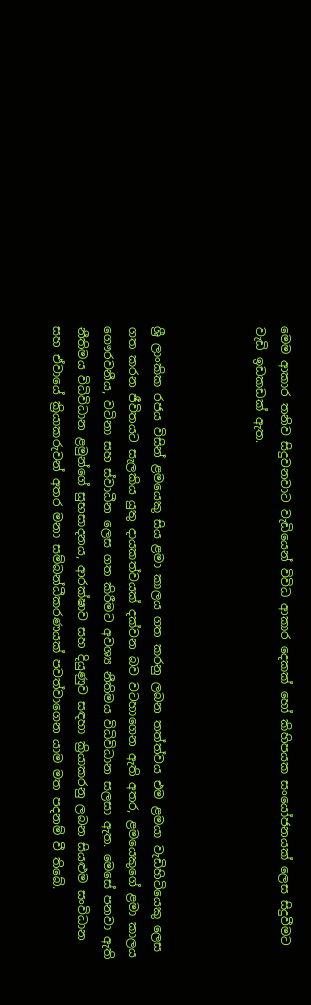මෙම ආකාර තනිව සිදුවනවාට වැඩියෙන් විවිධ ආකාර දෙකක් හෝ කිහිපයක සංයෝජනයක් ලෙස සිදුවීමට වැඩි ඉඩකඩක් ඇත.



ශ්‍රී ලාංකික රජය විසින් ළමයෙකු සිය ළමා කාලය ගත කරනු ලබන තත්ත්වය එම ළමයා වැඩිහිටියෙකු ලෙස ගත කරන ජීවිතයට සැලකිය යුතු දායකත්වයක් දක්වන බව වටහාගෙන ඇති අතර, ළමයෙකුගේ ළමා කාලය ගෞරවනීය, වටිනා සහ ස්වාධීන ලෙස ගත කිරීමට අවශ්‍ය නීතිමය විධිවිධාන සලසා ඇත. මෙසේ පනවා ඇති නීතිමය විධිවිධාන ළමුන්ගේ සුභසාදනය, ආරක්ෂාව සහ දියුණුව සඳහා ක්‍රියාකරනු ලබන සියළුම සංවිධාන සහ ඒවායේ ක්‍රියාකරුවන් අතර මනා සම්බන්ධීකරණයක් පවත්වාගෙන යාම මත පදනම් වී තිබේ.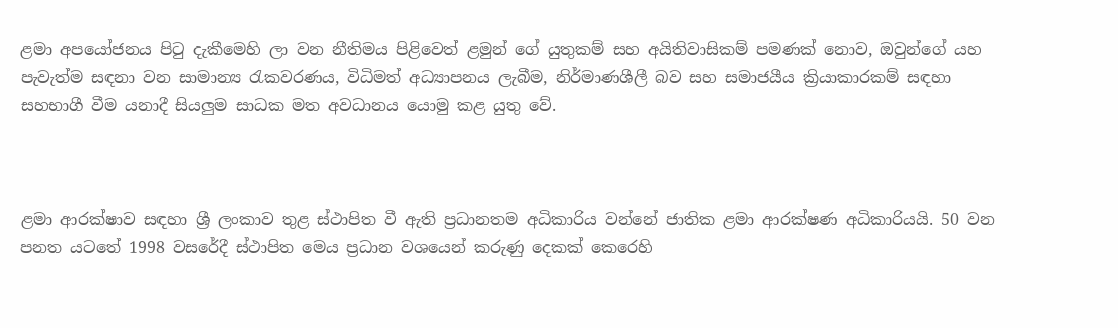ළමා අපයෝජනය පිටු දැකීමෙහි ලා වන නීතිමය පිළිවෙත් ළමුන් ගේ යුතුකම් සහ අයිතිවාසිකම් පමණක් නොව, ඔවුන්ගේ යහ පැවැත්ම සඳනා වන සාමාන්‍ය රැකවරණය, විධිමත් අධ්‍යාපනය ලැබීම, නිර්මාණශීලී බව සහ සමාජයීය ක්‍රියාකාරකම් සඳහා සහභාගී වීම යනාදී සියලුම සාධක මත අවධානය යොමු කළ යුතු වේ.



ළමා ආරක්ෂාව සඳහා ශ්‍රී ලංකාව තුළ ස්ථාපිත වී ඇති ප්‍රධානතම අධිකාරිය වන්නේ ජාතික ළමා ආරක්ෂණ අධිකාරියයි. 50 වන පනත යටතේ 1998 වසරේදී ස්ථාපිත මෙය ප්‍රධාන වශයෙන් කරුණු දෙකක් කෙරෙහි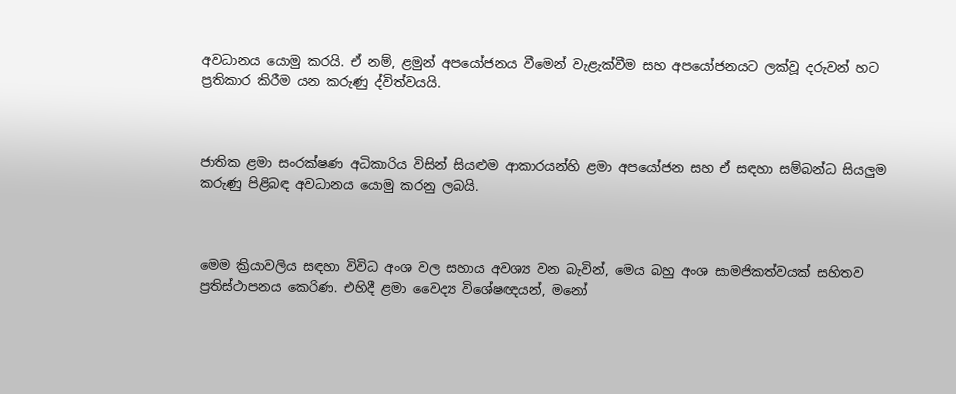අවධානය යොමු කරයි. ඒ නම්, ළමුන් අපයෝජනය වීමෙන් වැළැක්වීම සහ අපයෝජනයට ලක්වූ දරුවන් හට ප්‍රතිකාර කිරීම යන කරුණු ද්විත්වයයි.



ජාතික ළමා සංරක්ෂණ අධිකාරිය විසින් සියළුම ආකාරයන්හි ළමා අපයෝජන සහ ඒ සඳහා සම්බන්ධ සියලුම කරුණු පිළිබඳ අවධානය යොමු කරනු ලබයි.



මෙම ක්‍රියාවලිය සඳහා විවිධ අංශ වල සහාය අවශ්‍ය වන බැවින්, මෙය බහු අංශ සාමජිකත්වයක් සහිතව ප්‍රතිස්ථාපනය කෙරිණ. එහිදී ළමා වෛද්‍ය විශේෂඥයන්, මනෝ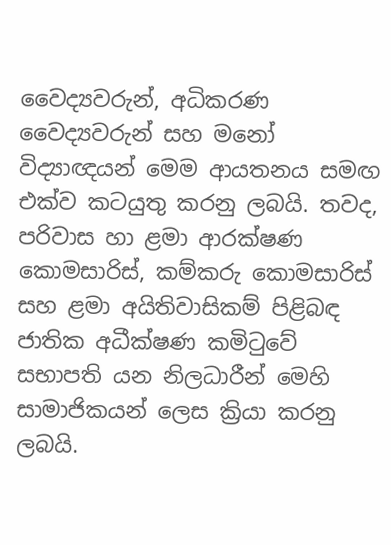වෛද්‍යවරුන්, අධිකරණ වෛද්‍යවරුන් සහ මනෝ විද්‍යාඥයන් මෙම ආයතනය සමඟ එක්ව කටයුතු කරනු ලබයි. තවද, පරිවාස හා ළමා ආරක්ෂණ කොමසාරිස්, කම්කරු කොමසාරිස් සහ ළමා අයිතිවාසිකම් පිළිබඳ ජාතික අධීක්ෂණ කමිටුවේ සභාපති යන නිලධාරීන් මෙහි සාමාජිකයන් ලෙස ක්‍රියා කරනු ලබයි.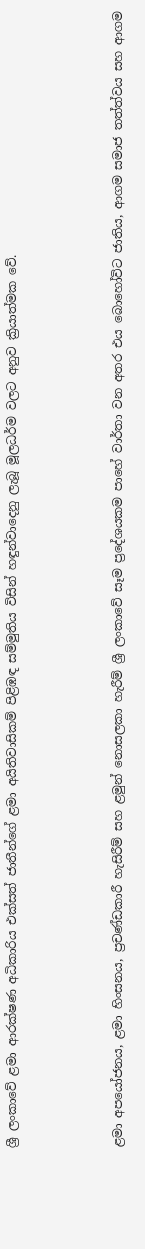ශ්‍රී ලංකාවේ ළමා ආරක්ෂණ අධිකාරිය එක්සත් ජාතීන්ගේ ළමා අයිතිවාසිකම් පිළිඹඳ සම්මුතිය විසින් හඳුන්වාදෙනු ලැබූ මූලධර්ම වලට අනුව ක්‍රියාත්මක වේ.



ළමා අපයෝජනය, ළමා හිංසනය, ප්‍රචණ්ඩකාරී හැසිරීම් සහ ළමුන් නොසලකා හැරීම් ශ්‍රී ලංකාවේ සෑම ප්‍රදේශයකම පාහේ වාර්තා වන අතර එය බොහෝවිට ජාතිය, ආගම සමාජ තත්ත්වය සහ ආගම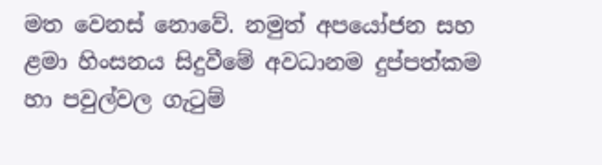මත වෙනස් නොවේ. නමුත් අපයෝජන සහ ළමා හිංසනය සිදුවීමේ අවධානම දුප්පත්කම හා පවුල්වල ගැටුම්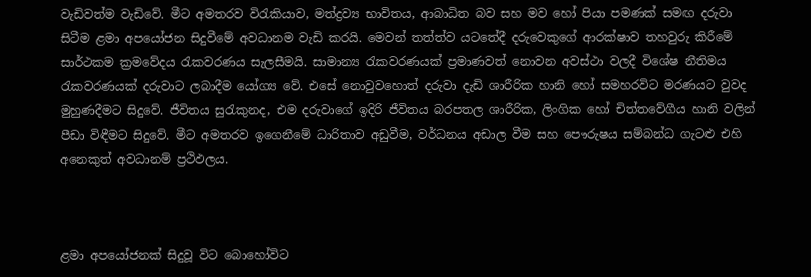වැඩිවත්ම වැඩිවේ. මීට අමතරව විරැකියාව, මත්ද්‍රව්‍ය භාවිතය, ආබාධිත බව සහ මව හෝ පියා පමණක් සමඟ දරුවා සිටීම ළමා අපයෝජන සිදුවීමේ අවධානම වැඩි කරයි. මෙවන් තත්ත්ව යටතේදී දරුවෙකුගේ ආරක්ෂාව තහවුරු කිරීමේ සාර්ථකම ක්‍රමවේදය රැකවරණය සැලසීමයි. සාමාන්‍ය රැකවරණයක් ප්‍රමාණවත් නොවන අවස්ථා වලදී විශේෂ නීතිමය රැකවරණයක් දරුවාට ලබාදීම යෝග්‍ය වේ. එසේ නොවුවහොත් දරුවා දැඩි ශාරීරික හානි හෝ සමහරවිට මරණයට වුවද මුහුණදීමට සිදුවේ. ජීවිතය සුරැකුනද, එම දරුවාගේ ඉදිරි ජීවිතය බරපතල ශාරීරික, ලිංගික හෝ චිත්තවේගීය හානි වලින් පීඩා විඳීමට සිදුවේ. මීට අමතරව ඉගෙනීමේ ධාරිතාව අඩුවීම, වර්ධනය අඩාල වීම සහ පෞරුෂය සම්බන්ධ ගැටළු එහි අනෙකුත් අවධානම් ප්‍රථිඵලය.



ළමා අපයෝජනක් සිදුවූ විට බොහෝවිට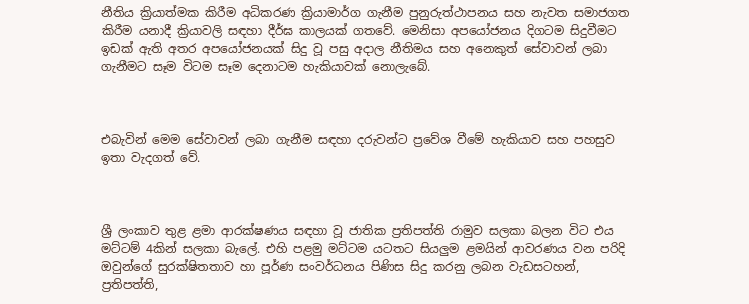නීතිය ක්‍රියාත්මක කිරීම අධිකරණ ක්‍රියාමාර්ග ගැනීම පුනුරුත්ථාපනය සහ නැවත සමාජගත කිරීම යනාදී ක්‍රියාවලි සඳහා දීර්ඝ කාලයක් ගතවේ. මෙනිසා අපයෝජනය දිගටම සිදුවීමට ඉඩක් ඇති අතර අපයෝජනයක් සිදු වූ පසු අදාල නීතිමය සහ අනෙකුත් සේවාවන් ලබා ගැනීමට සෑම විටම සෑම දෙනාටම හැකියාවක් නොලැබේ.



එබැවින් මෙම සේවාවන් ලබා ගැනීම සඳහා දරුවන්ට ප්‍රවේශ වීමේ හැකියාව සහ පහසුව ඉතා වැදගත් වේ.



ශ්‍රී ලංකාව තුළ ළමා ආරක්ෂණය සඳහා වූ ජාතික ප්‍රතිපත්ති රාමුව සලකා බලන විට එය මට්ටම් 4කින් සලකා බැලේ. එහි පළමු මට්ටම යටතට සියලුම ළමයින් ආවරණය වන පරිදි ඔවුන්ගේ සුරක්ෂිතතාව හා පූර්ණ සංවර්ධනය පිණිස සිදු කරනු ලබන වැඩසටහන්, ප්‍රතිපත්ති,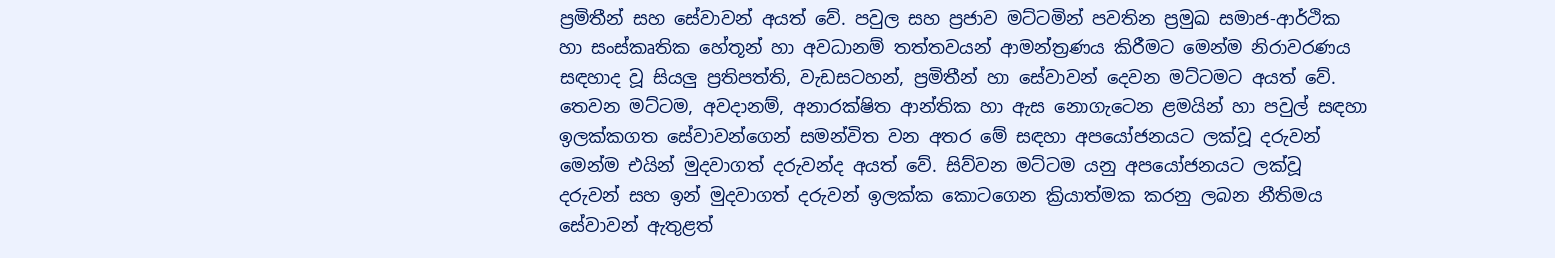ප්‍රමිතීන් සහ සේවාවන් අයත් වේ. පවුල සහ ප්‍රජාව මට්ටමින් පවතින ප්‍රමුඛ සමාජ-ආර්ථික හා සංස්කෘතික හේතූන් හා අවධානම් තත්තවයන් ආමන්ත්‍රණය කිරීමට මෙන්ම නිරාවරණය සඳහාද වූ සියලු ප්‍රතිපත්ති, වැඩසටහන්, ප්‍රමිතීන් හා සේවාවන් දෙවන මට්ටමට අයත් වේ. තෙවන මට්ටම, අවදානම්, අනාරක්ෂිත ආන්තික හා ඇස නොගැටෙන ළමයින් හා පවුල් සඳහා ඉලක්කගත සේවාවන්ගෙන් සමන්විත වන අතර මේ සඳහා අපයෝජනයට ලක්වූ දරුවන් මෙන්ම එයින් මුදවාගත් දරුවන්ද අයත් වේ. සිව්වන මට්ටම යනු අපයෝජනයට ලක්වූ දරුවන් සහ ඉන් මුදවාගත් දරුවන් ඉලක්ක කොටගෙන ක්‍රියාත්මක කරනු ලබන නීතිමය සේවාවන් ඇතුළත්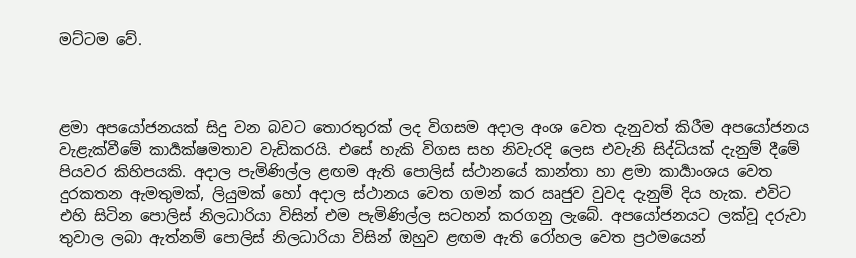මට්ටම වේ.



ළමා අපයෝජනයක් සිදු වන බවට තොරතුරක් ලද විගසම අදාල අංශ වෙත දැනුවත් කිරීම අපයෝජනය වැළැක්වීමේ කාර්‍යක්ෂමතාව වැඩිකරයි. එසේ හැකි විගස සහ නිවැරදි ලෙස එවැනි සිද්ධියක් දැනුම් දීමේ පියවර කිහිපයකි. අදාල පැමිණිල්ල ළඟම ඇති පොලිස් ස්ථානයේ කාන්තා හා ළමා කාර්‍යාංශය වෙත දුරකතන ඇමතුමක්, ලියුමක් හෝ අදාල ස්ථානය වෙත ගමන් කර ඍජුව වුවද දැනුම් දිය හැක. එවිට එහි සිටින පොලිස් නිලධාරියා විසින් එම පැමිණිල්ල සටහන් කරගනු ලැබේ. අපයෝජනයට ලක්වූ දරුවා තුවාල ලබා ඇත්නම් පොලිස් නිලධාරියා විසින් ඔහුව ළඟම ඇති රෝහල වෙත ප්‍රථමයෙන්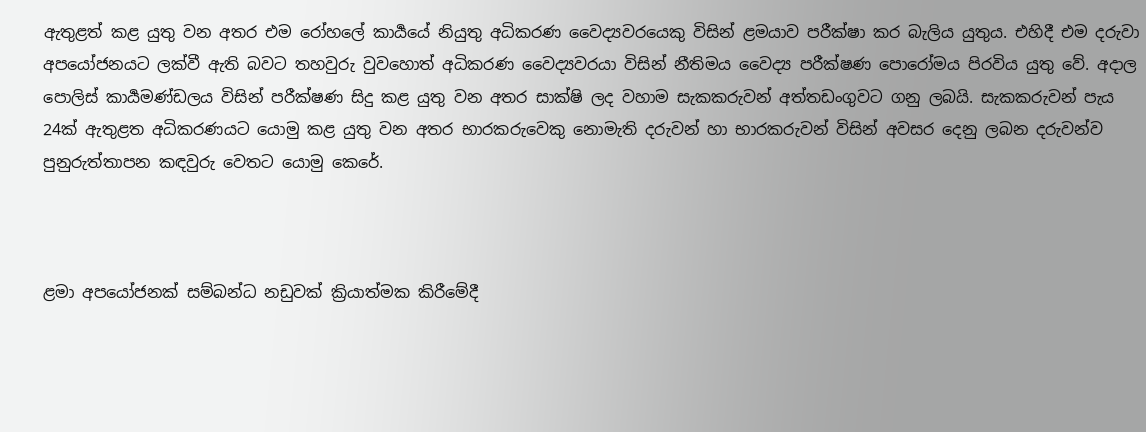ඇතුළත් කළ යුතු වන අතර එම රෝහලේ කාර්‍යයේ නියුතු අධිකරණ වෛද්‍යවරයෙකු විසින් ළමයාව පරීක්ෂා කර බැලිය යුතුය. එහිදී එම දරුවා අපයෝජනයට ලක්වී ඇති බවට තහවුරු වුවහොත් අධිකරණ වෛද්‍යවරයා විසින් නීතිමය වෛද්‍ය පරීක්ෂණ පොරෝමය පිරවිය යුතු වේ. අදාල පොලිස් කාර්‍යමණ්ඩලය විසින් පරීක්ෂණ සිදු කළ යුතු වන අතර සාක්ෂි ලද වහාම සැකකරුවන් අත්තඩංගුවට ගනු ලබයි. සැකකරුවන් පැය 24ක් ඇතුළත අධිකරණයට යොමු කළ යුතු වන අතර භාරකරුවෙකු නොමැති දරුවන් හා භාරකරුවන් විසින් අවසර දෙනු ලබන දරුවන්ව පුනුරුත්තාපන කඳවුරු වෙතට යොමු කෙරේ.



ළමා අපයෝජනක් සම්බන්ධ නඩුවක් ක්‍රියාත්මක කිරීමේදී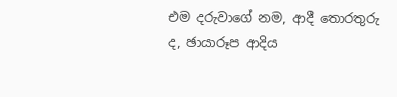එම දරුවාගේ නම, ආදී තොරතුරු ද, ඡායාරූප ආදිය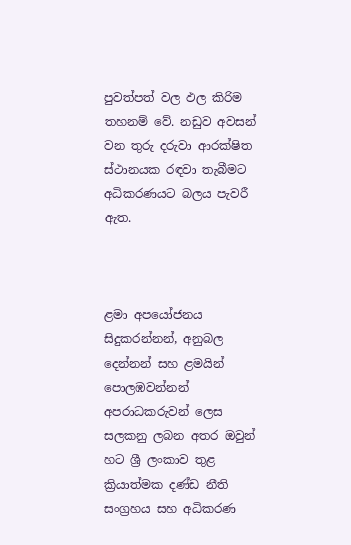පුවත්පත් වල ඵල කිරිම තහනම් වේ. නඩුව අවසන් වන තුරු දරුවා ආරක්ෂිත ස්ථානයක රඳවා තැබීමට අධිකරණයට බලය පැවරී ඇත.



ළමා අපයෝජනය සිදුකරන්නන්, අනුබල දෙන්නන් සහ ළමයින් පොලඹවන්නන් අපරාධකරුවන් ලෙස සලකනු ලබන අතර ඔවුන් හට ශ්‍රී ලංකාව තුළ ක්‍රියාත්මක දණ්ඩ නීති සංග්‍රහය සහ අධිකරණ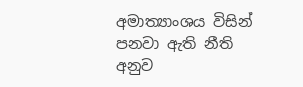අමාත්‍යාංශය විසින් පනවා ඇති නීති අනුව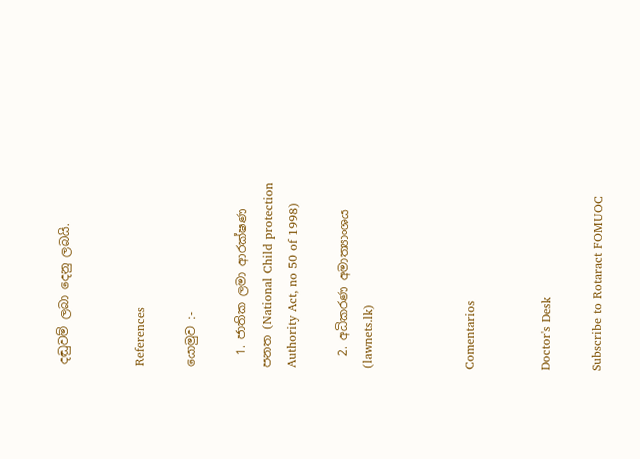දඬුවම් ලබා දෙනු ලබයි.


References

යොමුව :-

  1. ජාතික ලමා ආරක්ෂණ පනත (National Child protection Authority Act, no 50 of 1998)

  2. අධිකරණ අමාත්‍යාංශය (lawnets.lk)



Comentarios


Doctor's Desk

Subscribe to Rotaract FOMUOC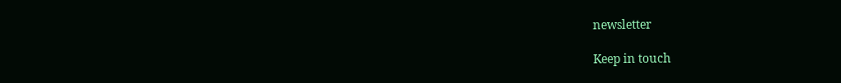newsletter

Keep in touch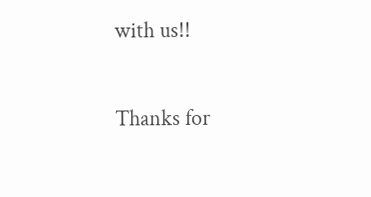with us!!

Thanks for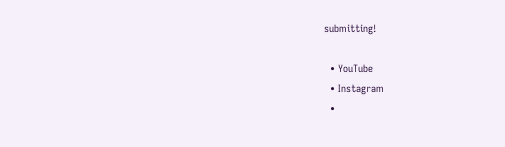submitting!

  • YouTube
  • Instagram
  •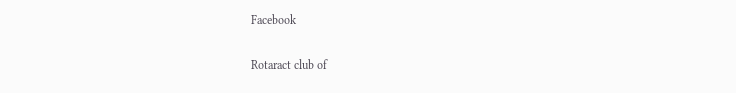Facebook

Rotaract club of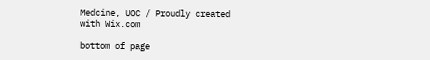Medcine, UOC / Proudly created with Wix.com

bottom of page